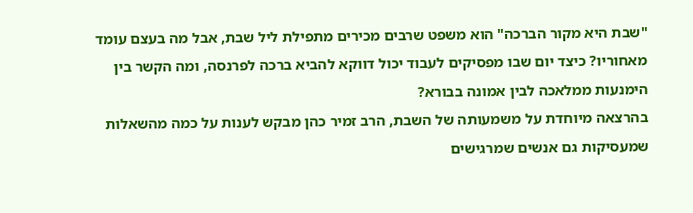"שבת היא מקור הברכה" הוא משפט שרבים מכירים מתפילת ליל שבת, אבל מה בעצם עומד מאחוריו? כיצד יום שבו מפסיקים לעבוד יכול דווקא להביא ברכה לפרנסה, ומה הקשר בין הימנעות ממלאכה לבין אמונה בבורא?
בהרצאה מיוחדת על משמעותה של השבת, הרב זמיר כהן מבקש לענות על כמה מהשאלות שמעסיקות גם אנשים שמרגישים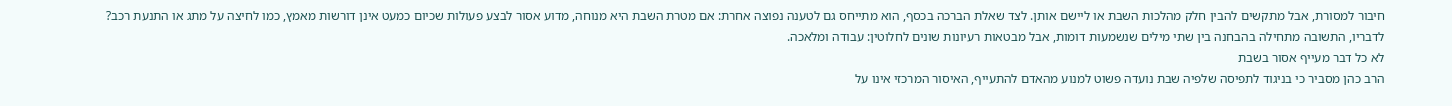חיבור למסורת, אבל מתקשים להבין חלק מהלכות השבת או ליישם אותן. לצד שאלת הברכה בכסף, הוא מתייחס גם לטענה נפוצה אחרת: אם מטרת השבת היא מנוחה, מדוע אסור לבצע פעולות שכיום כמעט אינן דורשות מאמץ, כמו לחיצה על מתג או התנעת רכב?
לדבריו, התשובה מתחילה בהבחנה בין שתי מילים שנשמעות דומות, אבל מבטאות רעיונות שונים לחלוטין: עבודה ומלאכה.
לא כל דבר מעייף אסור בשבת
הרב כהן מסביר כי בניגוד לתפיסה שלפיה שבת נועדה פשוט למנוע מהאדם להתעייף, האיסור המרכזי אינו על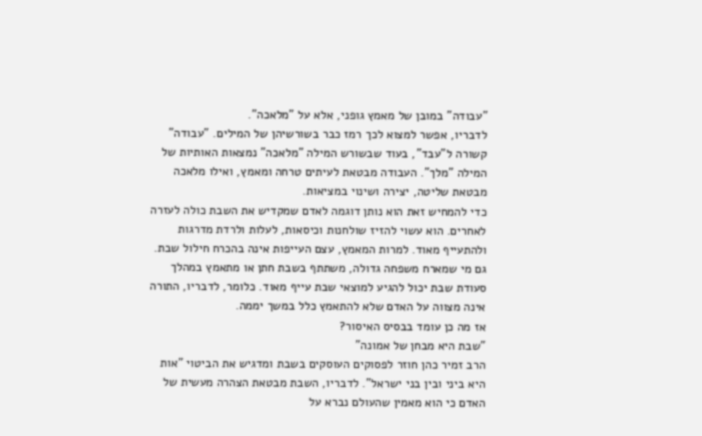"עבודה" במובן של מאמץ גופני, אלא על "מלאכה".
לדבריו, אפשר למצוא לכך רמז כבר בשורשיהן של המילים. "עבודה" קשורה ל"עבד", בעוד שבשורש המילה "מלאכה" נמצאות האותיות של המילה "מלך". העבודה מבטאת לעיתים טרחה ומאמץ, ואילו מלאכה מבטאת שליטה, יצירה ושינוי במציאות.
כדי להמחיש זאת הוא נותן דוגמה לאדם שמקדיש את השבת כולה לעזרה לאחרים. הוא עשוי להזיז שולחנות וכיסאות, לעלות ולרדת מדרגות ולהתעייף מאוד. למרות המאמץ, עצם העייפות אינה בהכרח חילול שבת.
גם מי שמארח משפחה גדולה, משתתף בשבת חתן או מתאמץ במהלך סעודת שבת יכול להגיע למוצאי שבת עייף מאוד. כלומר, לדבריו, התורה אינה מצווה על האדם שלא להתאמץ כלל במשך יממה.
אז מה כן עומד בבסיס האיסור?
"שבת היא מבחן של אמונה"
הרב זמיר כהן חוזר לפסוקים העוסקים בשבת ומדגיש את הביטוי "אות היא ביני ובין בני ישראל". לדבריו, השבת מבטאת הצהרה מעשית של האדם כי הוא מאמין שהעולם נברא על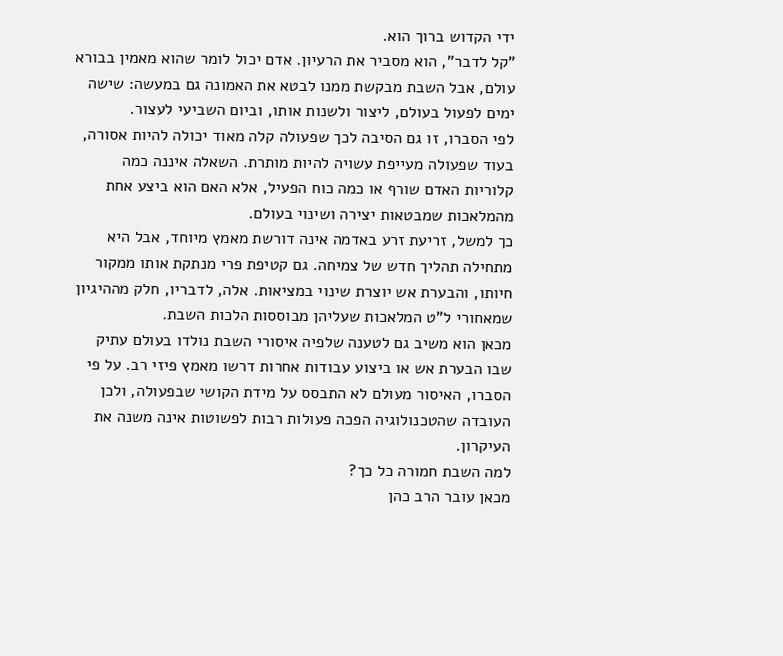ידי הקדוש ברוך הוא.
"קל לדבר", הוא מסביר את הרעיון. אדם יכול לומר שהוא מאמין בבורא עולם, אבל השבת מבקשת ממנו לבטא את האמונה גם במעשה: שישה ימים לפעול בעולם, ליצור ולשנות אותו, וביום השביעי לעצור.
לפי הסברו, זו גם הסיבה לכך שפעולה קלה מאוד יכולה להיות אסורה, בעוד שפעולה מעייפת עשויה להיות מותרת. השאלה איננה כמה קלוריות האדם שורף או כמה כוח הפעיל, אלא האם הוא ביצע אחת מהמלאכות שמבטאות יצירה ושינוי בעולם.
כך למשל, זריעת זרע באדמה אינה דורשת מאמץ מיוחד, אבל היא מתחילה תהליך חדש של צמיחה. גם קטיפת פרי מנתקת אותו ממקור חיותו, והבערת אש יוצרת שינוי במציאות. אלה, לדבריו, חלק מההיגיון שמאחורי ל"ט המלאכות שעליהן מבוססות הלכות השבת.
מכאן הוא משיב גם לטענה שלפיה איסורי השבת נולדו בעולם עתיק שבו הבערת אש או ביצוע עבודות אחרות דרשו מאמץ פיזי רב. על פי הסברו, האיסור מעולם לא התבסס על מידת הקושי שבפעולה, ולכן העובדה שהטכנולוגיה הפכה פעולות רבות לפשוטות אינה משנה את העיקרון.
למה השבת חמורה כל כך?
מכאן עובר הרב כהן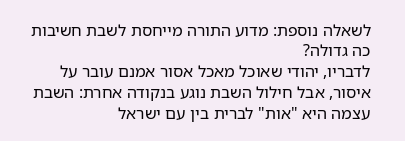לשאלה נוספת: מדוע התורה מייחסת לשבת חשיבות כה גדולה?
לדבריו, יהודי שאוכל מאכל אסור אמנם עובר על איסור, אבל חילול השבת נוגע בנקודה אחרת: השבת עצמה היא "אות" לברית בין עם ישראל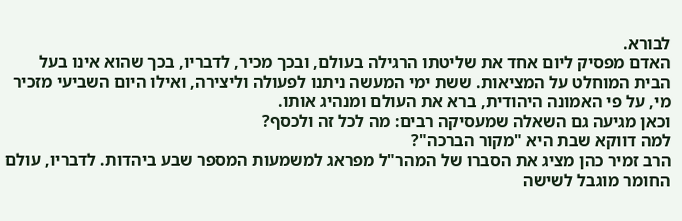לבורא.
האדם מפסיק ליום אחד את שליטתו הרגילה בעולם, ובכך מכיר, לדבריו, בכך שהוא אינו בעל הבית המוחלט על המציאות. ששת ימי המעשה ניתנו לפעולה וליצירה, ואילו היום השביעי מזכיר מי, על פי האמונה היהודית, ברא את העולם ומנהיג אותו.
וכאן מגיעה גם השאלה שמעסיקה רבים: מה לכל זה ולכסף?
למה דווקא שבת היא "מקור הברכה"?
הרב זמיר כהן מציג את הסברו של המהר"ל מפראג למשמעות המספר שבע ביהדות. לדבריו, עולם החומר מוגבל לשישה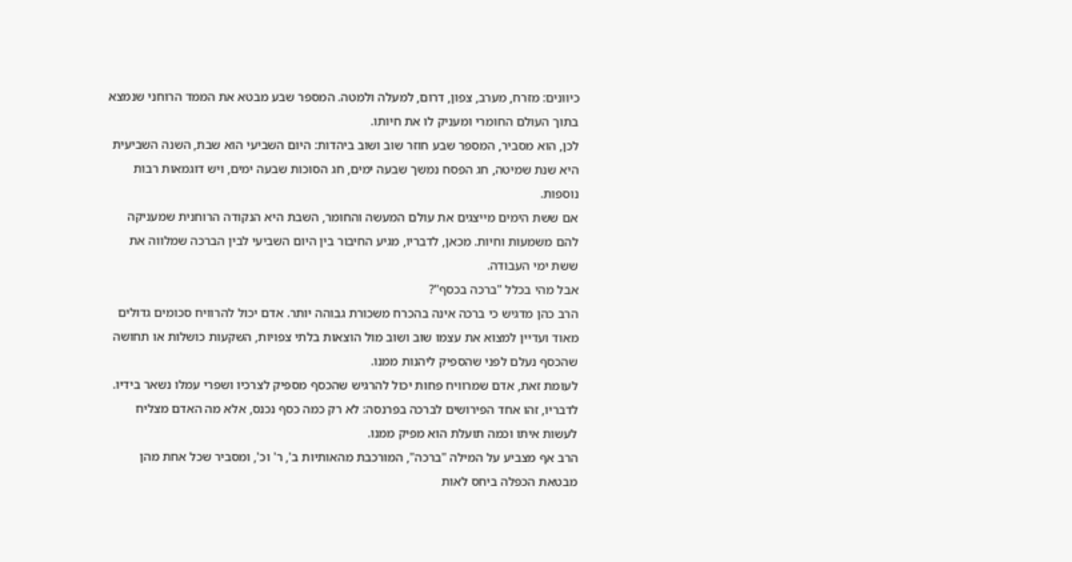כיוונים: מזרח, מערב, צפון, דרום, למעלה ולמטה. המספר שבע מבטא את הממד הרוחני שנמצא בתוך העולם החומרי ומעניק לו את חיותו.
לכן, הוא מסביר, המספר שבע חוזר שוב ושוב ביהדות: היום השביעי הוא שבת, השנה השביעית היא שנת שמיטה, חג הפסח נמשך שבעה ימים, חג הסוכות שבעה ימים, ויש דוגמאות רבות נוספות.
אם ששת הימים מייצגים את עולם המעשה והחומר, השבת היא הנקודה הרוחנית שמעניקה להם משמעות וחיות. מכאן, לדבריו, מגיע החיבור בין היום השביעי לבין הברכה שמלווה את ששת ימי העבודה.
אבל מהי בכלל "ברכה בכסף"?
הרב כהן מדגיש כי ברכה אינה בהכרח משכורת גבוהה יותר. אדם יכול להרוויח סכומים גדולים מאוד ועדיין למצוא את עצמו שוב ושוב מול הוצאות בלתי צפויות, השקעות כושלות או תחושה שהכסף נעלם לפני שהספיק ליהנות ממנו.
לעומת זאת, אדם שמרוויח פחות יכול להרגיש שהכסף מספיק לצרכיו ושפרי עמלו נשאר בידיו.
לדבריו, זהו אחד הפירושים לברכה בפרנסה: לא רק כמה כסף נכנס, אלא מה האדם מצליח לעשות איתו וכמה תועלת הוא מפיק ממנו.
הרב אף מצביע על המילה "ברכה", המורכבת מהאותיות ב', ר' וכ', ומסביר שכל אחת מהן מבטאת הכפלה ביחס לאות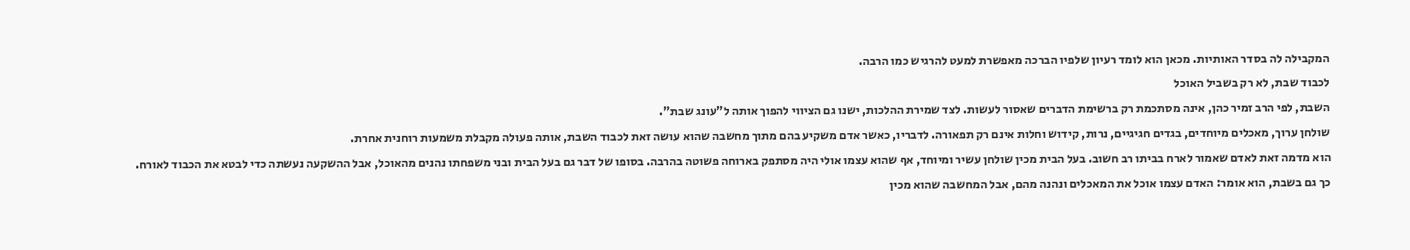המקבילה לה בסדר האותיות. מכאן הוא לומד רעיון שלפיו הברכה מאפשרת למעט להרגיש כמו הרבה.
לכבוד שבת, לא רק בשביל האוכל
השבת, לפי הרב זמיר כהן, אינה מסתכמת רק ברשימת הדברים שאסור לעשות. לצד שמירת ההלכות, ישנו גם הציווי להפוך אותה ל"עונג שבת".
שולחן ערוך, מאכלים מיוחדים, בגדים חגיגיים, נרות, קידוש וחלות אינם רק תפאורה. לדבריו, כאשר אדם משקיע בהם מתוך מחשבה שהוא עושה זאת לכבוד השבת, אותה פעולה מקבלת משמעות רוחנית אחרת.
הוא מדמה זאת לאדם שאמור לארח בביתו רב חשוב. בעל הבית מכין שולחן עשיר ומיוחד, אף שהוא עצמו אולי היה מסתפק בארוחה פשוטה בהרבה. בסופו של דבר גם בעל הבית ובני משפחתו נהנים מהאוכל, אבל ההשקעה נעשתה כדי לבטא את הכבוד לאורח.
כך גם בשבת, הוא אומר: האדם עצמו אוכל את המאכלים ונהנה מהם, אבל המחשבה שהוא מכין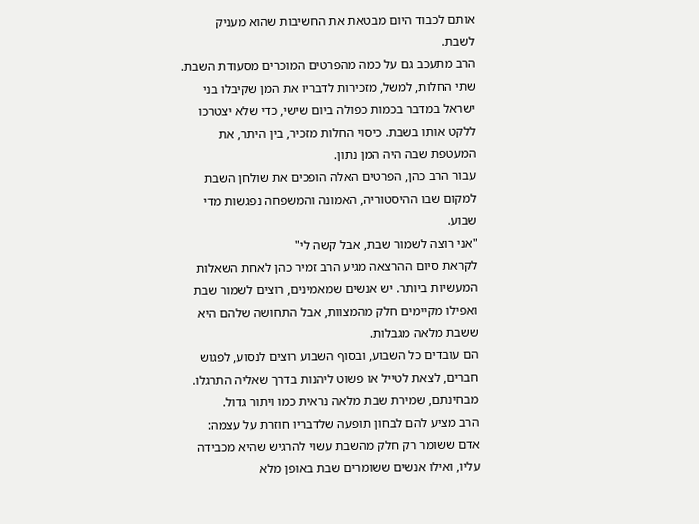אותם לכבוד היום מבטאת את החשיבות שהוא מעניק לשבת.
הרב מתעכב גם על כמה מהפרטים המוכרים מסעודת השבת. שתי החלות, למשל, מזכירות לדבריו את המן שקיבלו בני ישראל במדבר בכמות כפולה ביום שישי, כדי שלא יצטרכו ללקט אותו בשבת. כיסוי החלות מזכיר, בין היתר, את המעטפת שבה היה המן נתון.
עבור הרב כהן, הפרטים האלה הופכים את שולחן השבת למקום שבו ההיסטוריה, האמונה והמשפחה נפגשות מדי שבוע.
"אני רוצה לשמור שבת, אבל קשה לי"
לקראת סיום ההרצאה מגיע הרב זמיר כהן לאחת השאלות המעשיות ביותר. יש אנשים שמאמינים, רוצים לשמור שבת ואפילו מקיימים חלק מהמצוות, אבל התחושה שלהם היא ששבת מלאה מגבלות.
הם עובדים כל השבוע, ובסוף השבוע רוצים לנסוע, לפגוש חברים, לצאת לטייל או פשוט ליהנות בדרך שאליה התרגלו. מבחינתם, שמירת שבת מלאה נראית כמו ויתור גדול.
הרב מציע להם לבחון תופעה שלדבריו חוזרת על עצמה: אדם ששומר רק חלק מהשבת עשוי להרגיש שהיא מכבידה עליו, ואילו אנשים ששומרים שבת באופן מלא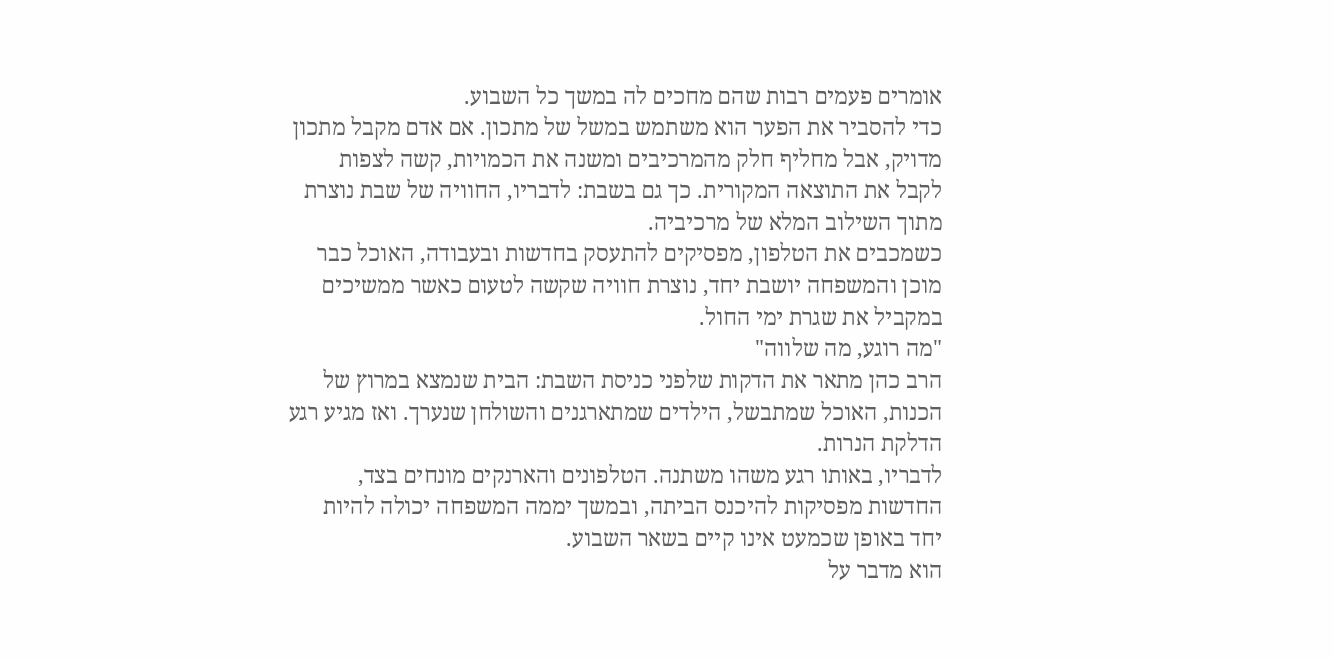אומרים פעמים רבות שהם מחכים לה במשך כל השבוע.
כדי להסביר את הפער הוא משתמש במשל של מתכון. אם אדם מקבל מתכון מדויק, אבל מחליף חלק מהמרכיבים ומשנה את הכמויות, קשה לצפות לקבל את התוצאה המקורית. כך גם בשבת: לדבריו, החוויה של שבת נוצרת מתוך השילוב המלא של מרכיביה.
כשמכבים את הטלפון, מפסיקים להתעסק בחדשות ובעבודה, האוכל כבר מוכן והמשפחה יושבת יחד, נוצרת חוויה שקשה לטעום כאשר ממשיכים במקביל את שגרת ימי החול.
"מה רוגע, מה שלווה"
הרב כהן מתאר את הדקות שלפני כניסת השבת: הבית שנמצא במרוץ של הכנות, האוכל שמתבשל, הילדים שמתארגנים והשולחן שנערך. ואז מגיע רגע הדלקת הנרות.
לדבריו, באותו רגע משהו משתנה. הטלפונים והארנקים מונחים בצד, החדשות מפסיקות להיכנס הביתה, ובמשך יממה המשפחה יכולה להיות יחד באופן שכמעט אינו קיים בשאר השבוע.
הוא מדבר על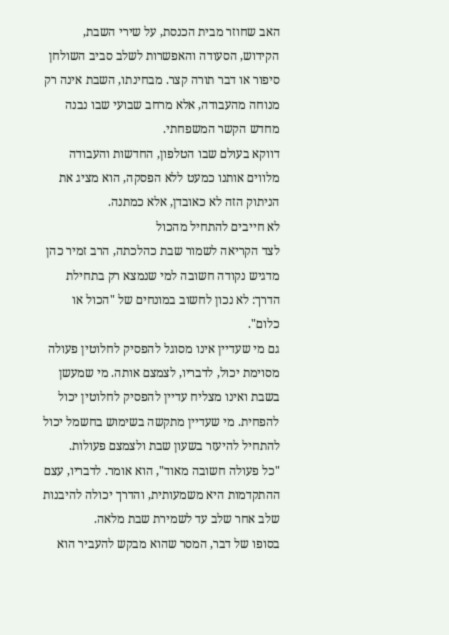האב שחוזר מבית הכנסת, על שירי השבת, הקידוש, הסעודה והאפשרות לשלב סביב השולחן סיפור או דבר תורה קצר. מבחינתו, השבת אינה רק מנוחה מהעבודה, אלא מרחב שבועי שבו נבנה מחדש הקשר המשפחתי.
דווקא בעולם שבו הטלפון, החדשות והעבודה מלווים אותנו כמעט ללא הפסקה, הוא מציג את הניתוק הזה לא כאובדן, אלא כמתנה.
לא חייבים להתחיל מהכול
לצד הקריאה לשמור שבת כהלכתה, הרב זמיר כהן מדגיש נקודה חשובה למי שנמצא רק בתחילת הדרך: לא נכון לחשוב במונחים של "הכול או כלום".
גם מי שעדיין אינו מסוגל להפסיק לחלוטין פעולה מסוימת יכול, לדבריו, לצמצם אותה. מי שמעשן בשבת ואינו מצליח עדיין להפסיק לחלוטין יכול להפחית. מי שעדיין מתקשה בשימוש בחשמל יכול להתחיל להיעזר בשעון שבת ולצמצם פעולות.
"כל פעולה חשובה מאוד", הוא אומר. לדבריו, עצם ההתקדמות היא משמעותית, והדרך יכולה להיבנות שלב אחר שלב עד לשמירת שבת מלאה.
בסופו של דבר, המסר שהוא מבקש להעביר הוא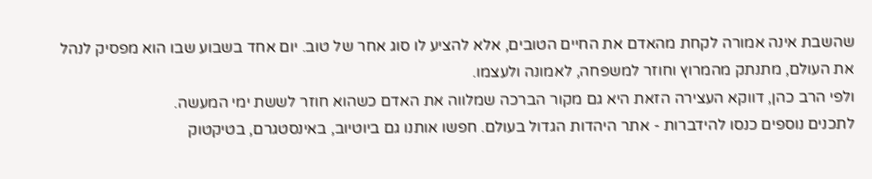שהשבת אינה אמורה לקחת מהאדם את החיים הטובים, אלא להציע לו סוג אחר של טוב. יום אחד בשבוע שבו הוא מפסיק לנהל את העולם, מתנתק מהמרוץ וחוזר למשפחה, לאמונה ולעצמו.
ולפי הרב כהן, דווקא העצירה הזאת היא גם מקור הברכה שמלווה את האדם כשהוא חוזר לששת ימי המעשה.
לתכנים נוספים כנסו להידברות - אתר היהדות הגדול בעולם. חפשו אותנו גם ביוטיוב, באינסטגרם, בטיקטוק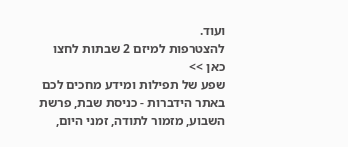ועוד.
להצטרפות למיזם 2 שבתות לחצו כאן >>
שפע של תפילות ומידע מחכים לכם באתר הידברות - כניסת שבת, פרשת השבוע, מזמור לתודה, זמני היום,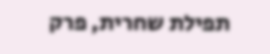תפילת שחרית, פרק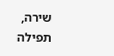שירה, תפילה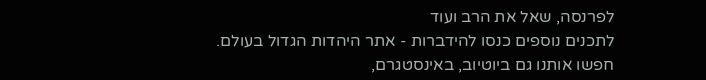לפרנסה, שאל את הרב ועוד
לתכנים נוספים כנסו להידברות - אתר היהדות הגדול בעולם. חפשו אותנו גם ביוטיוב, באינסטגרם,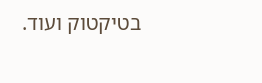בטיקטוק ועוד.